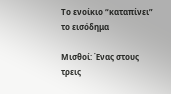Το ενοίκιο “καταπίνει” το εισόδημα

Μισθοί: Ένας στους τρεις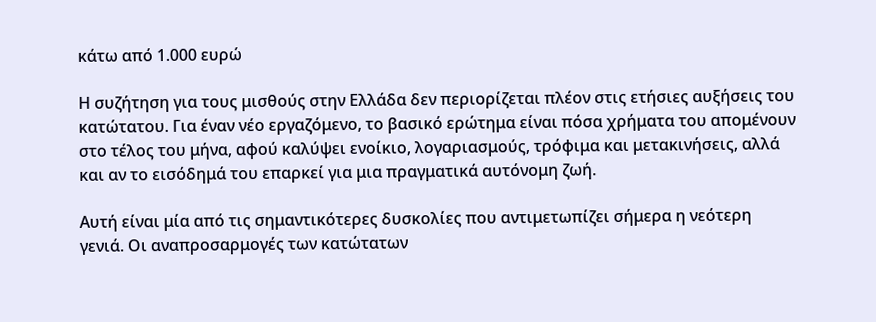κάτω από 1.000 ευρώ

Η συζήτηση για τους μισθούς στην Ελλάδα δεν περιορίζεται πλέον στις ετήσιες αυξήσεις του κατώτατου. Για έναν νέο εργαζόμενο, το βασικό ερώτημα είναι πόσα χρήματα του απομένουν στο τέλος του μήνα, αφού καλύψει ενοίκιο, λογαριασμούς, τρόφιμα και μετακινήσεις, αλλά και αν το εισόδημά του επαρκεί για μια πραγματικά αυτόνομη ζωή.

Αυτή είναι μία από τις σημαντικότερες δυσκολίες που αντιμετωπίζει σήμερα η νεότερη γενιά. Οι αναπροσαρμογές των κατώτατων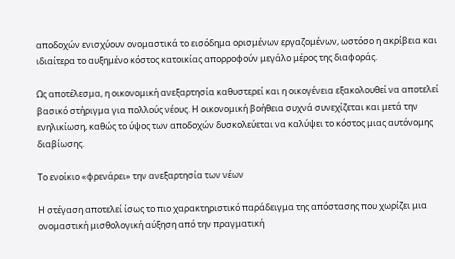αποδοχών ενισχύουν ονομαστικά το εισόδημα ορισμένων εργαζομένων, ωστόσο η ακρίβεια και ιδιαίτερα το αυξημένο κόστος κατοικίας απορροφούν μεγάλο μέρος της διαφοράς.

Ως αποτέλεσμα, η οικονομική ανεξαρτησία καθυστερεί και η οικογένεια εξακολουθεί να αποτελεί βασικό στήριγμα για πολλούς νέους. Η οικονομική βοήθεια συχνά συνεχίζεται και μετά την ενηλικίωση, καθώς το ύψος των αποδοχών δυσκολεύεται να καλύψει το κόστος μιας αυτόνομης διαβίωσης.

Το ενοίκιο «φρενάρει» την ανεξαρτησία των νέων

Η στέγαση αποτελεί ίσως το πιο χαρακτηριστικό παράδειγμα της απόστασης που χωρίζει μια ονομαστική μισθολογική αύξηση από την πραγματική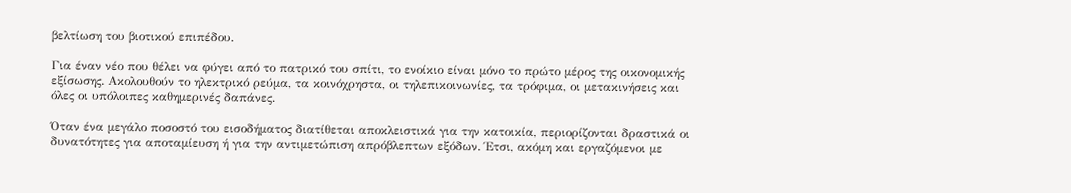βελτίωση του βιοτικού επιπέδου.

Για έναν νέο που θέλει να φύγει από το πατρικό του σπίτι, το ενοίκιο είναι μόνο το πρώτο μέρος της οικονομικής εξίσωσης. Ακολουθούν το ηλεκτρικό ρεύμα, τα κοινόχρηστα, οι τηλεπικοινωνίες, τα τρόφιμα, οι μετακινήσεις και όλες οι υπόλοιπες καθημερινές δαπάνες.

Όταν ένα μεγάλο ποσοστό του εισοδήματος διατίθεται αποκλειστικά για την κατοικία, περιορίζονται δραστικά οι δυνατότητες για αποταμίευση ή για την αντιμετώπιση απρόβλεπτων εξόδων. Έτσι, ακόμη και εργαζόμενοι με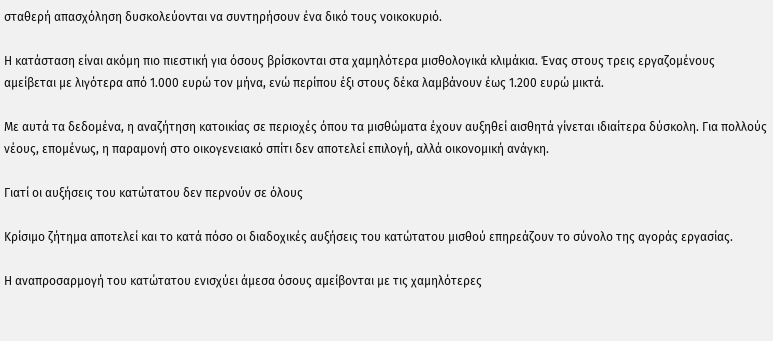σταθερή απασχόληση δυσκολεύονται να συντηρήσουν ένα δικό τους νοικοκυριό.

Η κατάσταση είναι ακόμη πιο πιεστική για όσους βρίσκονται στα χαμηλότερα μισθολογικά κλιμάκια. Ένας στους τρεις εργαζομένους αμείβεται με λιγότερα από 1.000 ευρώ τον μήνα, ενώ περίπου έξι στους δέκα λαμβάνουν έως 1.200 ευρώ μικτά.

Με αυτά τα δεδομένα, η αναζήτηση κατοικίας σε περιοχές όπου τα μισθώματα έχουν αυξηθεί αισθητά γίνεται ιδιαίτερα δύσκολη. Για πολλούς νέους, επομένως, η παραμονή στο οικογενειακό σπίτι δεν αποτελεί επιλογή, αλλά οικονομική ανάγκη.

Γιατί οι αυξήσεις του κατώτατου δεν περνούν σε όλους

Κρίσιμο ζήτημα αποτελεί και το κατά πόσο οι διαδοχικές αυξήσεις του κατώτατου μισθού επηρεάζουν το σύνολο της αγοράς εργασίας.

Η αναπροσαρμογή του κατώτατου ενισχύει άμεσα όσους αμείβονται με τις χαμηλότερες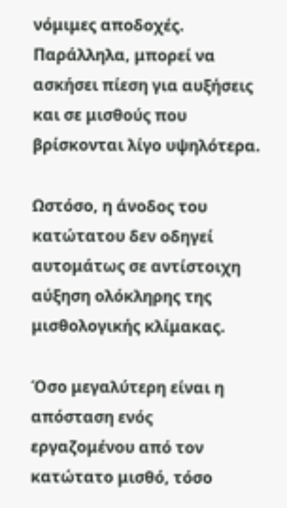νόμιμες αποδοχές. Παράλληλα, μπορεί να ασκήσει πίεση για αυξήσεις και σε μισθούς που βρίσκονται λίγο υψηλότερα.

Ωστόσο, η άνοδος του κατώτατου δεν οδηγεί αυτομάτως σε αντίστοιχη αύξηση ολόκληρης της μισθολογικής κλίμακας.

Όσο μεγαλύτερη είναι η απόσταση ενός εργαζομένου από τον κατώτατο μισθό, τόσο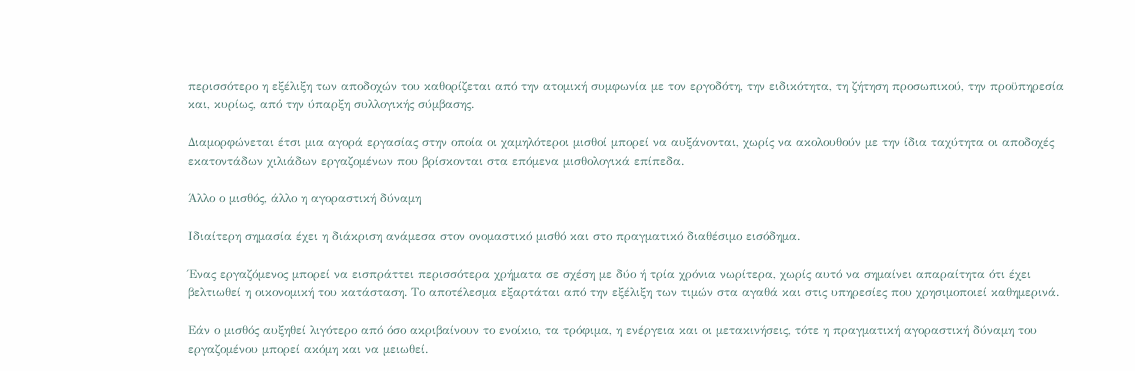περισσότερο η εξέλιξη των αποδοχών του καθορίζεται από την ατομική συμφωνία με τον εργοδότη, την ειδικότητα, τη ζήτηση προσωπικού, την προϋπηρεσία και, κυρίως, από την ύπαρξη συλλογικής σύμβασης.

Διαμορφώνεται έτσι μια αγορά εργασίας στην οποία οι χαμηλότεροι μισθοί μπορεί να αυξάνονται, χωρίς να ακολουθούν με την ίδια ταχύτητα οι αποδοχές εκατοντάδων χιλιάδων εργαζομένων που βρίσκονται στα επόμενα μισθολογικά επίπεδα.

Άλλο ο μισθός, άλλο η αγοραστική δύναμη

Ιδιαίτερη σημασία έχει η διάκριση ανάμεσα στον ονομαστικό μισθό και στο πραγματικό διαθέσιμο εισόδημα.

Ένας εργαζόμενος μπορεί να εισπράττει περισσότερα χρήματα σε σχέση με δύο ή τρία χρόνια νωρίτερα, χωρίς αυτό να σημαίνει απαραίτητα ότι έχει βελτιωθεί η οικονομική του κατάσταση. Το αποτέλεσμα εξαρτάται από την εξέλιξη των τιμών στα αγαθά και στις υπηρεσίες που χρησιμοποιεί καθημερινά.

Εάν ο μισθός αυξηθεί λιγότερο από όσο ακριβαίνουν το ενοίκιο, τα τρόφιμα, η ενέργεια και οι μετακινήσεις, τότε η πραγματική αγοραστική δύναμη του εργαζομένου μπορεί ακόμη και να μειωθεί.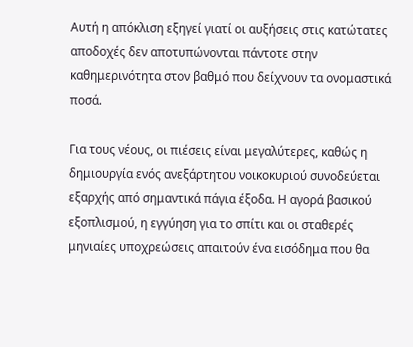Αυτή η απόκλιση εξηγεί γιατί οι αυξήσεις στις κατώτατες αποδοχές δεν αποτυπώνονται πάντοτε στην καθημερινότητα στον βαθμό που δείχνουν τα ονομαστικά ποσά.

Για τους νέους, οι πιέσεις είναι μεγαλύτερες, καθώς η δημιουργία ενός ανεξάρτητου νοικοκυριού συνοδεύεται εξαρχής από σημαντικά πάγια έξοδα. Η αγορά βασικού εξοπλισμού, η εγγύηση για το σπίτι και οι σταθερές μηνιαίες υποχρεώσεις απαιτούν ένα εισόδημα που θα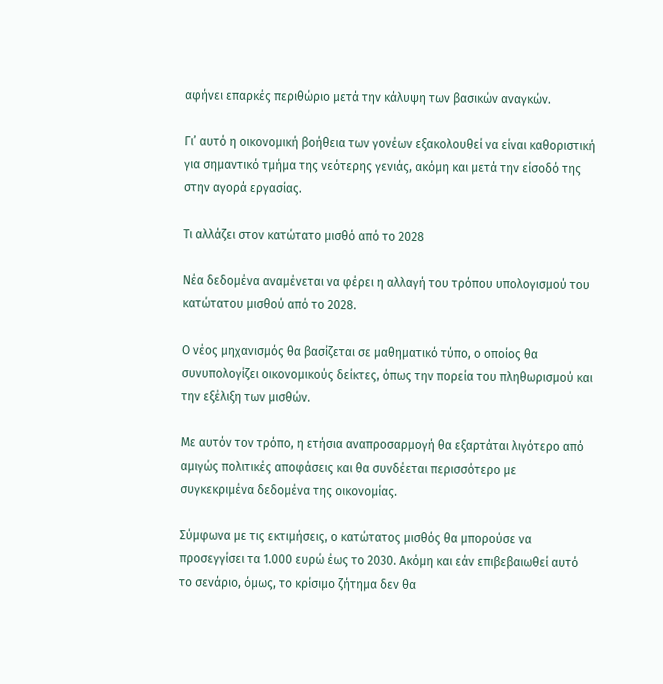αφήνει επαρκές περιθώριο μετά την κάλυψη των βασικών αναγκών.

Γι’ αυτό η οικονομική βοήθεια των γονέων εξακολουθεί να είναι καθοριστική για σημαντικό τμήμα της νεότερης γενιάς, ακόμη και μετά την είσοδό της στην αγορά εργασίας.

Τι αλλάζει στον κατώτατο μισθό από το 2028

Νέα δεδομένα αναμένεται να φέρει η αλλαγή του τρόπου υπολογισμού του κατώτατου μισθού από το 2028.

Ο νέος μηχανισμός θα βασίζεται σε μαθηματικό τύπο, ο οποίος θα συνυπολογίζει οικονομικούς δείκτες, όπως την πορεία του πληθωρισμού και την εξέλιξη των μισθών.

Με αυτόν τον τρόπο, η ετήσια αναπροσαρμογή θα εξαρτάται λιγότερο από αμιγώς πολιτικές αποφάσεις και θα συνδέεται περισσότερο με συγκεκριμένα δεδομένα της οικονομίας.

Σύμφωνα με τις εκτιμήσεις, ο κατώτατος μισθός θα μπορούσε να προσεγγίσει τα 1.000 ευρώ έως το 2030. Ακόμη και εάν επιβεβαιωθεί αυτό το σενάριο, όμως, το κρίσιμο ζήτημα δεν θα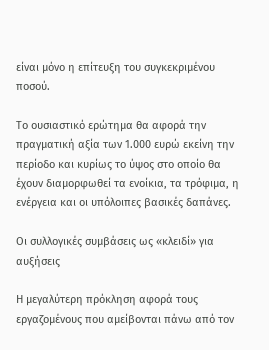είναι μόνο η επίτευξη του συγκεκριμένου ποσού.

Το ουσιαστικό ερώτημα θα αφορά την πραγματική αξία των 1.000 ευρώ εκείνη την περίοδο και κυρίως το ύψος στο οποίο θα έχουν διαμορφωθεί τα ενοίκια, τα τρόφιμα, η ενέργεια και οι υπόλοιπες βασικές δαπάνες.

Οι συλλογικές συμβάσεις ως «κλειδί» για αυξήσεις

Η μεγαλύτερη πρόκληση αφορά τους εργαζομένους που αμείβονται πάνω από τον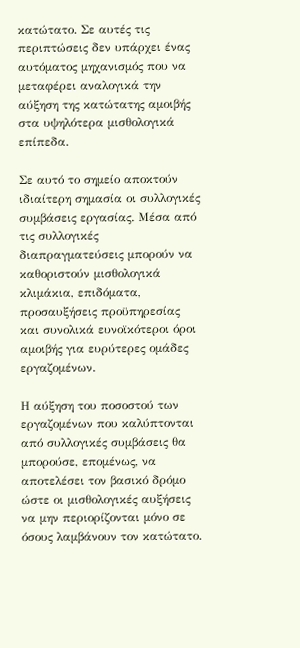κατώτατο. Σε αυτές τις περιπτώσεις δεν υπάρχει ένας αυτόματος μηχανισμός που να μεταφέρει αναλογικά την αύξηση της κατώτατης αμοιβής στα υψηλότερα μισθολογικά επίπεδα.

Σε αυτό το σημείο αποκτούν ιδιαίτερη σημασία οι συλλογικές συμβάσεις εργασίας. Μέσα από τις συλλογικές διαπραγματεύσεις μπορούν να καθοριστούν μισθολογικά κλιμάκια, επιδόματα, προσαυξήσεις προϋπηρεσίας και συνολικά ευνοϊκότεροι όροι αμοιβής για ευρύτερες ομάδες εργαζομένων.

Η αύξηση του ποσοστού των εργαζομένων που καλύπτονται από συλλογικές συμβάσεις θα μπορούσε, επομένως, να αποτελέσει τον βασικό δρόμο ώστε οι μισθολογικές αυξήσεις να μην περιορίζονται μόνο σε όσους λαμβάνουν τον κατώτατο.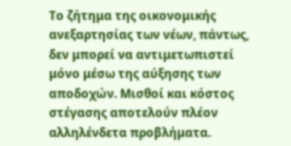Το ζήτημα της οικονομικής ανεξαρτησίας των νέων, πάντως, δεν μπορεί να αντιμετωπιστεί μόνο μέσω της αύξησης των αποδοχών. Μισθοί και κόστος στέγασης αποτελούν πλέον αλληλένδετα προβλήματα.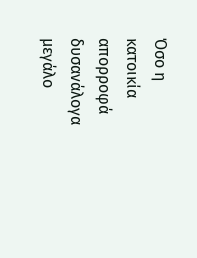Όσο η κατοικία απορροφά δυσανάλογα μεγάλο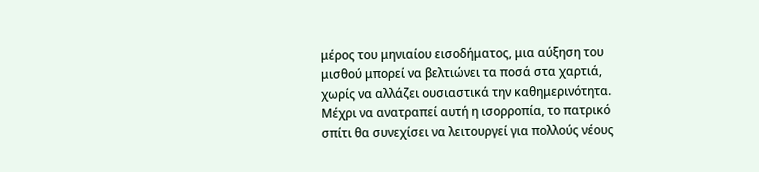μέρος του μηνιαίου εισοδήματος, μια αύξηση του μισθού μπορεί να βελτιώνει τα ποσά στα χαρτιά, χωρίς να αλλάζει ουσιαστικά την καθημερινότητα. Μέχρι να ανατραπεί αυτή η ισορροπία, το πατρικό σπίτι θα συνεχίσει να λειτουργεί για πολλούς νέους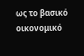ως το βασικό οικονομικό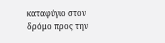καταφύγιο στον δρόμο προς την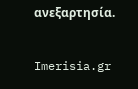ανεξαρτησία.

Imerisia.gr